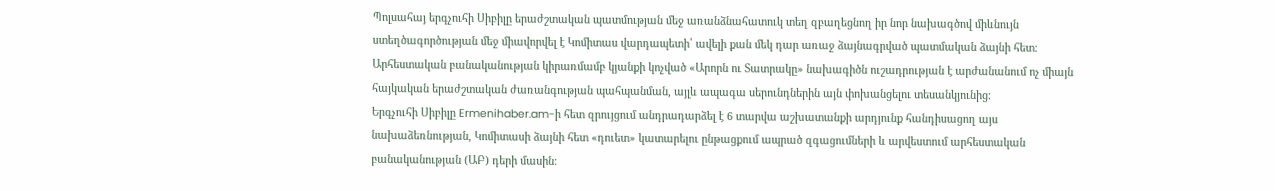Պոլսահայ երգչուհի Սիբիլը երաժշտական պատմության մեջ առանձնահատուկ տեղ զբաղեցնող իր նոր նախագծով միևնույն ստեղծագործության մեջ միավորվել է Կոմիտաս վարդապետի՝ ավելի քան մեկ դար առաջ ձայնագրված պատմական ձայնի հետ։
Արհեստական բանականության կիրառմամբ կյանքի կոչված «Արորն ու Տատրակը» նախագիծն ուշադրության է արժանանում ոչ միայն հայկական երաժշտական ժառանգության պահպանման, այլև ապագա սերունդներին այն փոխանցելու տեսանկյունից։
Երգչուհի Սիբիլը Ermenihaber.am-ի հետ զրույցում անդրադարձել է 6 տարվա աշխատանքի արդյունք հանդիսացող այս նախաձեռնության, Կոմիտասի ձայնի հետ «դուետ» կատարելու ընթացքում ապրած զգացումների և արվեստում արհեստական բանականության (ԱԲ) դերի մասին։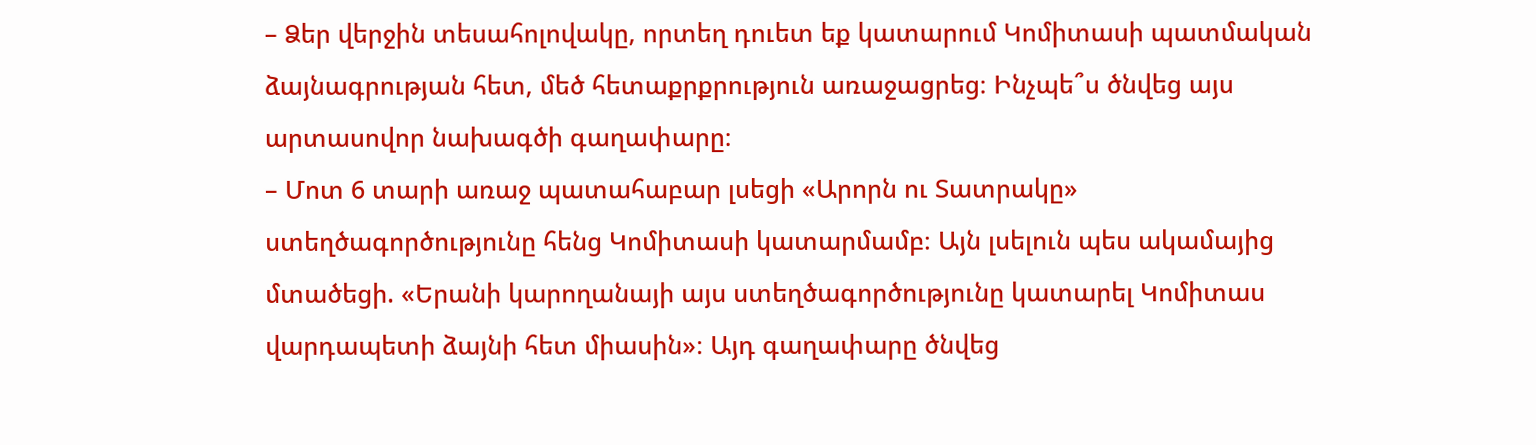– Ձեր վերջին տեսահոլովակը, որտեղ դուետ եք կատարում Կոմիտասի պատմական ձայնագրության հետ, մեծ հետաքրքրություն առաջացրեց։ Ինչպե՞ս ծնվեց այս արտասովոր նախագծի գաղափարը։
– Մոտ 6 տարի առաջ պատահաբար լսեցի «Արորն ու Տատրակը» ստեղծագործությունը հենց Կոմիտասի կատարմամբ։ Այն լսելուն պես ակամայից մտածեցի. «Երանի կարողանայի այս ստեղծագործությունը կատարել Կոմիտաս վարդապետի ձայնի հետ միասին»։ Այդ գաղափարը ծնվեց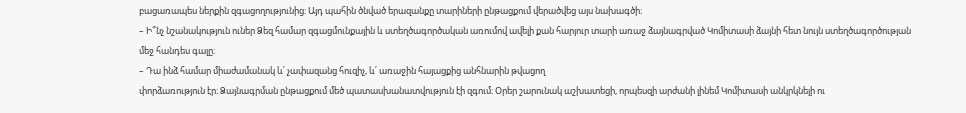բացառապես ներքին զգացողությունից։ Այդ պահին ծնված երազանքը տարիների ընթացքում վերածվեց այս նախագծի։
– Ի՞նչ նշանակություն ուներ Ձեզ համար զգացմունքային և ստեղծագործական առումով ավելի քան հարյուր տարի առաջ ձայնագրված Կոմիտասի ձայնի հետ նույն ստեղծագործության մեջ հանդես գալը։
– Դա ինձ համար միաժամանակ և՛ չափազանց հուզիչ, և՛ առաջին հայացքից անհնարին թվացող
փորձառություն էր։ Ձայնագրման ընթացքում մեծ պատասխանատվություն էի զգում։ Օրեր շարունակ աշխատեցի, որպեսզի արժանի լինեմ Կոմիտասի անկրկնելի ու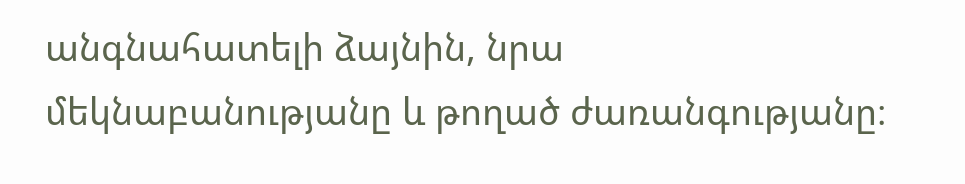անգնահատելի ձայնին, նրա մեկնաբանությանը և թողած ժառանգությանը։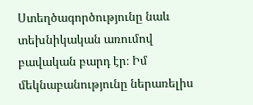Ստեղծագործությունը նաև տեխնիկական առումով բավական բարդ էր։ Իմ մեկնաբանությունը ներառելիս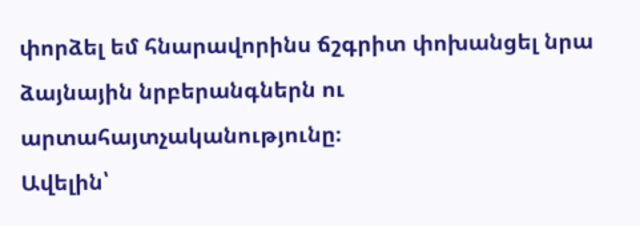փորձել եմ հնարավորինս ճշգրիտ փոխանցել նրա ձայնային նրբերանգներն ու արտահայտչականությունը։
Ավելին՝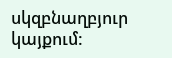սկզբնաղբյուր
կայքում: